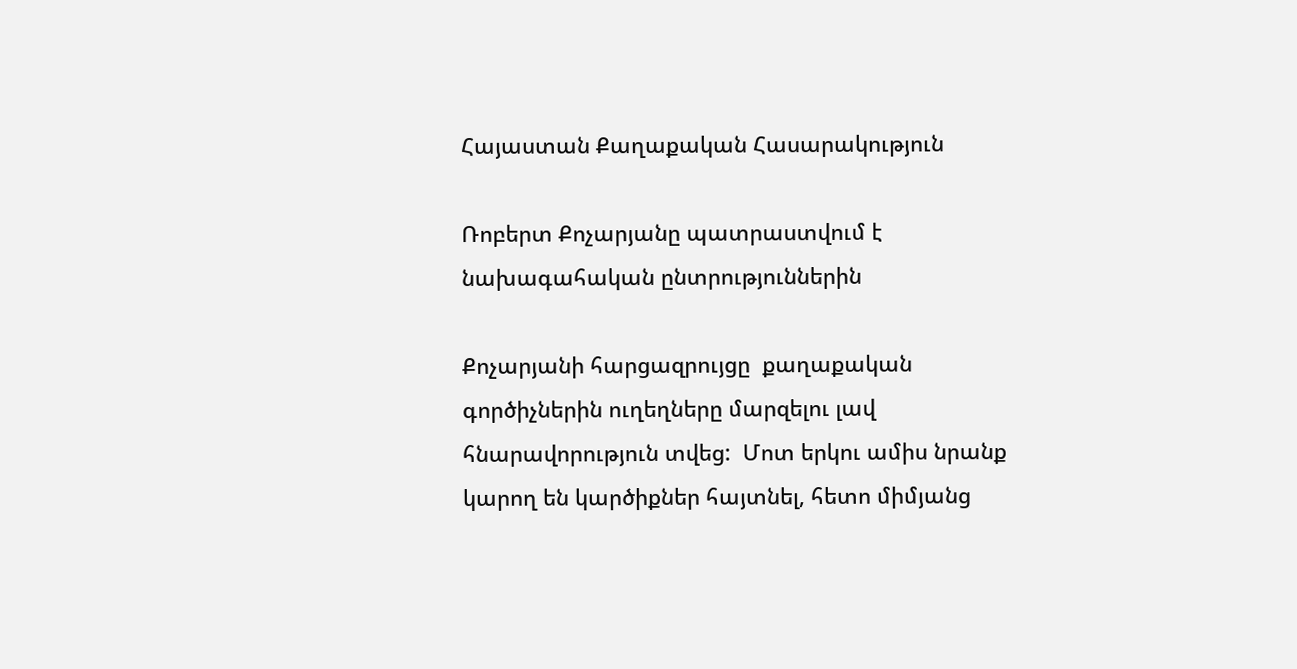Հայաստան Քաղաքական Հասարակություն

Ռոբերտ Քոչարյանը պատրաստվում է նախագահական ընտրություններին

Քոչարյանի հարցազրույցը  քաղաքական գործիչներին ուղեղները մարզելու լավ հնարավորություն տվեց:  Մոտ երկու ամիս նրանք կարող են կարծիքներ հայտնել, հետո միմյանց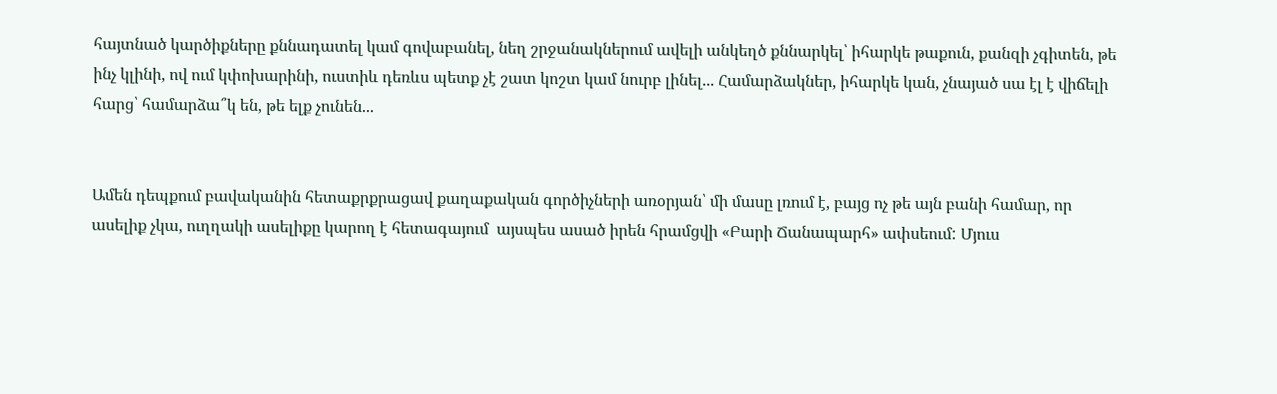հայտնած կարծիքները քննադատել կամ գովաբանել, նեղ շրջանակներում ավելի անկեղծ քննարկել՝ իհարկե թաքուն, քանզի չգիտեն, թե ինչ կլինի, ով ում կփոխարինի, ուստիև դեռևս պետք չէ շատ կոշտ կամ նուրբ լինել... Համարձակներ, իհարկե կան, չնայած սա էլ է վիճելի հարց՝ համարձա՞կ են, թե ելք չունեն...


Ամեն դեպքում բավականին հետաքրքրացավ քաղաքական գործիչների առօրյան՝ մի մասը լռում է, բայց ոչ թե այն բանի համար, որ ասելիք չկա, ուղղակի ասելիքը կարող է հետագայում  այսպես ասած իրեն հրամցվի «Բարի Ճանապարհ» ափսեում: Մյուս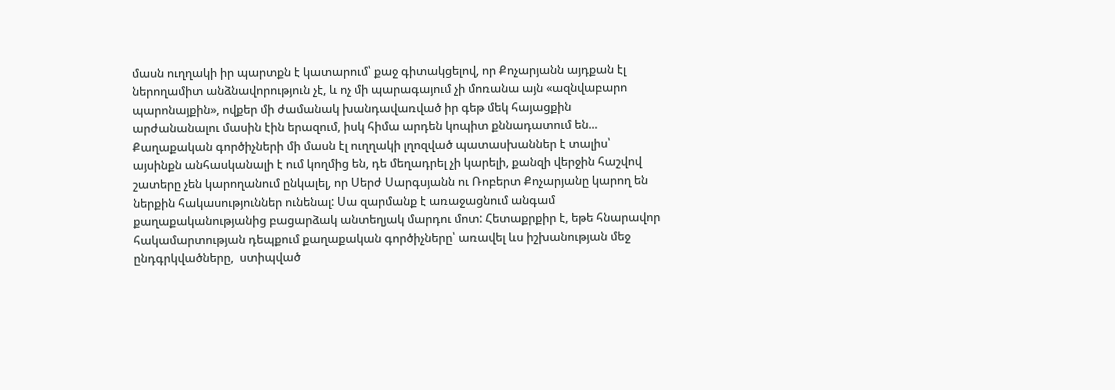մասն ուղղակի իր պարտքն է կատարում՝ քաջ գիտակցելով, որ Քոչարյանն այդքան էլ ներողամիտ անձնավորություն չէ, և ոչ մի պարագայում չի մոռանա այն «ազնվաբարո պարոնայքին», ովքեր մի ժամանակ խանդավառված իր գեթ մեկ հայացքին արժանանալու մասին էին երազում, իսկ հիմա արդեն կոպիտ քննադատում են... Քաղաքական գործիչների մի մասն էլ ուղղակի լղոզված պատասխաններ է տալիս՝ այսինքն անհասկանալի է ում կողմից են, դե մեղադրել չի կարելի, քանզի վերջին հաշվով շատերը չեն կարողանում ընկալել, որ Սերժ Սարգսյանն ու Ռոբերտ Քոչարյանը կարող են ներքին հակասություններ ունենալ: Սա զարմանք է առաջացնում անգամ քաղաքականությանից բացարձակ անտեղյակ մարդու մոտ: Հետաքրքիր է, եթե հնարավոր հակամարտության դեպքում քաղաքական գործիչները՝ առավել ևս իշխանության մեջ ընդգրկվածները,  ստիպված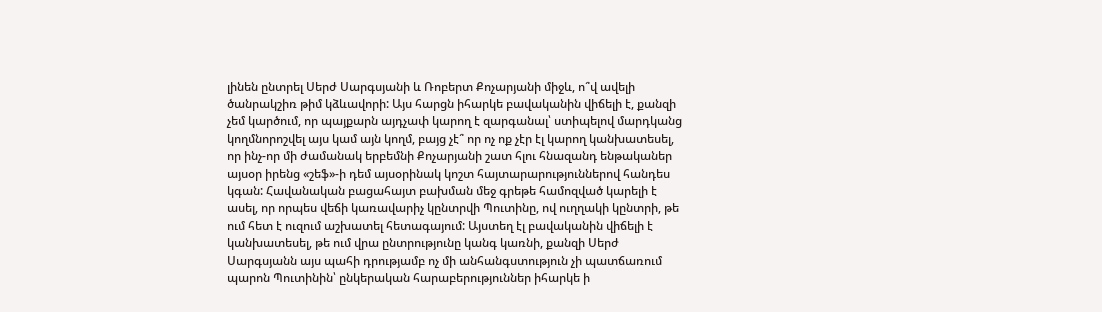լինեն ընտրել Սերժ Սարգսյանի և Ռոբերտ Քոչարյանի միջև, ո՞վ ավելի ծանրակշիռ թիմ կձևավորի: Այս հարցն իհարկե բավականին վիճելի է, քանզի չեմ կարծում, որ պայքարն այդչափ կարող է զարգանալ՝ ստիպելով մարդկանց կողմնորոշվել այս կամ այն կողմ, բայց չէ՞ որ ոչ ոք չէր էլ կարող կանխատեսել, որ ինչ-որ մի ժամանակ երբեմնի Քոչարյանի շատ հլու հնազանդ ենթականեր այսօր իրենց «շեֆ»-ի դեմ այսօրինակ կոշտ հայտարարություններով հանդես կգան: Հավանական բացահայտ բախման մեջ գրեթե համոզված կարելի է ասել, որ որպես վեճի կառավարիչ կընտրվի Պուտինը, ով ուղղակի կընտրի, թե ում հետ է ուզում աշխատել հետագայում: Այստեղ էլ բավականին վիճելի է կանխատեսել, թե ում վրա ընտրությունը կանգ կառնի, քանզի Սերժ Սարգսյանն այս պահի դրությամբ ոչ մի անհանգստություն չի պատճառում պարոն Պուտինին՝ ընկերական հարաբերություններ իհարկե ի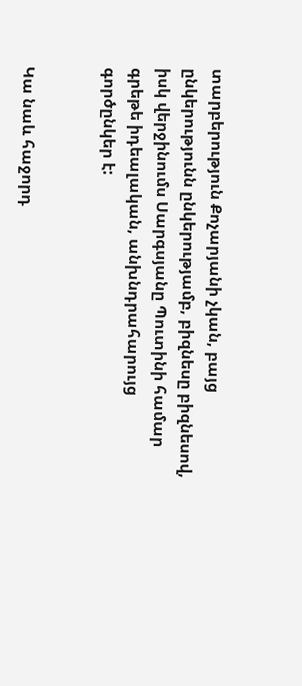տարբերություն Քոչարյանի չկան, բայց  ընկերությունն ընկերությամբ, բիզնեսը բիզնեսով, իսկ վերջինումս Սարգսյանը Պուտինի համար գրեթե իդեալական, անխնդրահարույց գործընկեր է:


Կա նաև հաջորդ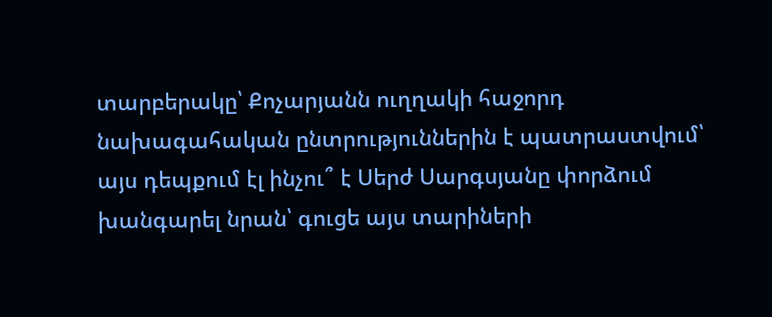տարբերակը՝ Քոչարյանն ուղղակի հաջորդ նախագահական ընտրություններին է պատրաստվում՝ այս դեպքում էլ ինչու՞ է Սերժ Սարգսյանը փորձում խանգարել նրան՝ գուցե այս տարիների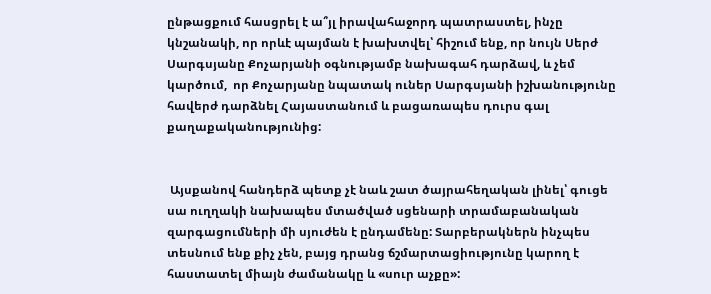ընթացքում հասցրել է ա՞յլ իրավահաջորդ պատրաստել, ինչը կնշանակի, որ որևէ պայման է խախտվել՝ հիշում ենք, որ նույն Սերժ Սարգսյանը Քոչարյանի օգնությամբ նախագահ դարձավ, և չեմ կարծում,  որ Քոչարյանը նպատակ ուներ Սարգսյանի իշխանությունը հավերժ դարձնել Հայաստանում և բացառապես դուրս գալ  քաղաքականությունից:


 Այսքանով հանդերձ պետք չէ նաև շատ ծայրահեղական լինել՝ գուցե սա ուղղակի նախապես մտածված սցենարի տրամաբանական զարգացումների մի սյուժեն է ընդամենը: Տարբերակներն ինչպես տեսնում ենք քիչ չեն, բայց դրանց ճշմարտացիությունը կարող է հաստատել միայն ժամանակը և «սուր աչքը»: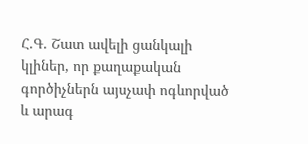Հ.Գ. Շատ ավելի ցանկալի կլիներ, որ քաղաքական գործիչներն այսչափ ոգևորված և արագ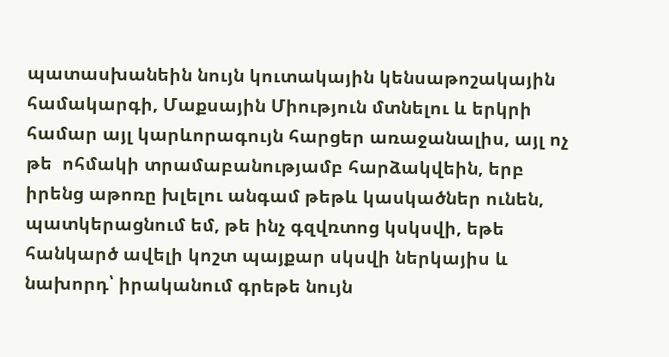պատասխանեին նույն կուտակային կենսաթոշակային համակարգի, Մաքսային Միություն մտնելու և երկրի համար այլ կարևորագույն հարցեր առաջանալիս, այլ ոչ թե  ոհմակի տրամաբանությամբ հարձակվեին, երբ իրենց աթոռը խլելու անգամ թեթև կասկածներ ունեն, պատկերացնում եմ, թե ինչ գզվռտոց կսկսվի, եթե հանկարծ ավելի կոշտ պայքար սկսվի ներկայիս և նախորդ՝ իրականում գրեթե նույն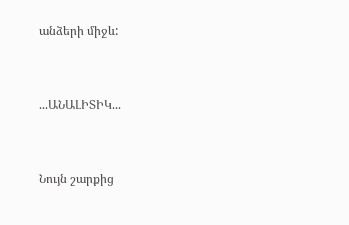անձերի միջև:


...ԱՆԱԼԻՏԻԿ...


Նույն շարքից